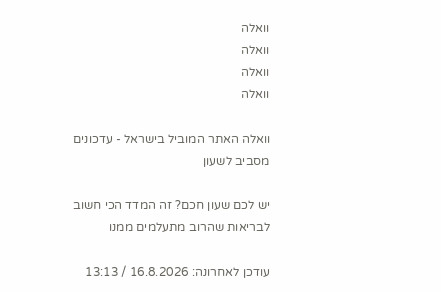וואלה
וואלה
וואלה
וואלה

וואלה האתר המוביל בישראל - עדכונים מסביב לשעון

יש לכם שעון חכם? זה המדד הכי חשוב לבריאות שהרוב מתעלמים ממנו

עודכן לאחרונה: 16.8.2026 / 13:13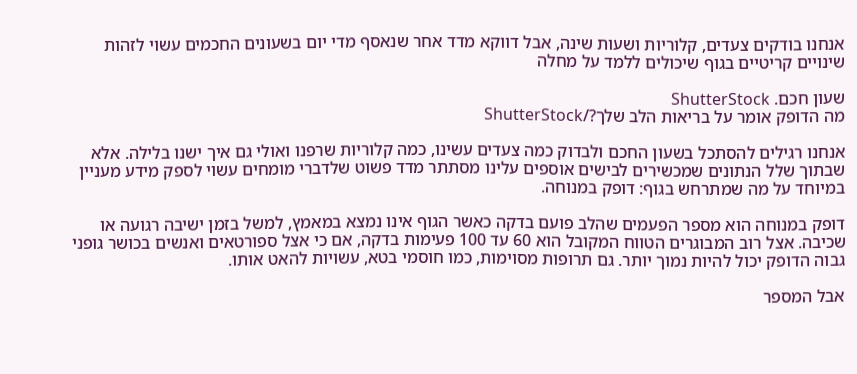אנחנו בודקים צעדים, קלוריות ושעות שינה, אבל דווקא מדד אחר שנאסף מדי יום בשעונים החכמים עשוי לזהות שינויים קריטיים בגוף שיכולים ללמד על מחלה

שעון חכם. ShutterStock
מה הדופק אומר על בריאות הלב שלך?/ShutterStock

אנחנו רגילים להסתכל בשעון החכם ולבדוק כמה צעדים עשינו, כמה קלוריות שרפנו ואולי גם איך ישנו בלילה. אלא שבתוך שלל הנתונים שמכשירים לבישים אוספים עלינו מסתתר מדד פשוט שלדברי מומחים עשוי לספק מידע מעניין במיוחד על מה שמתרחש בגוף: דופק במנוחה.

דופק במנוחה הוא מספר הפעמים שהלב פועם בדקה כאשר הגוף אינו נמצא במאמץ, למשל בזמן ישיבה רגועה או שכיבה. אצל רוב המבוגרים הטווח המקובל הוא 60 עד 100 פעימות בדקה, אם כי אצל ספורטאים ואנשים בכושר גופני גבוה הדופק יכול להיות נמוך יותר. גם תרופות מסוימות, כמו חוסמי בטא, עשויות להאט אותו.

אבל המספר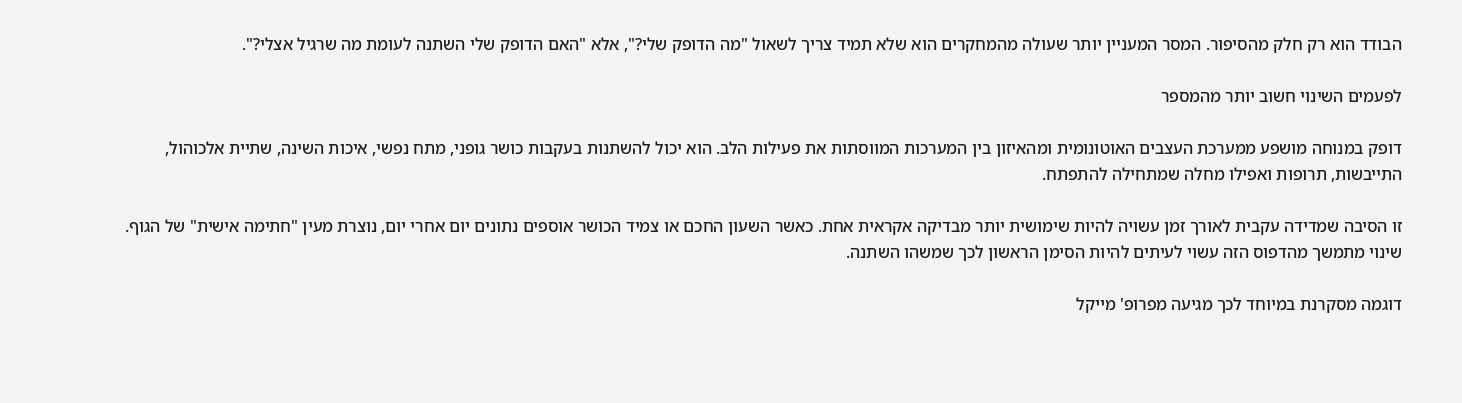הבודד הוא רק חלק מהסיפור. המסר המעניין יותר שעולה מהמחקרים הוא שלא תמיד צריך לשאול "מה הדופק שלי?", אלא "האם הדופק שלי השתנה לעומת מה שרגיל אצלי?".

לפעמים השינוי חשוב יותר מהמספר

דופק במנוחה מושפע ממערכת העצבים האוטונומית ומהאיזון בין המערכות המווסתות את פעילות הלב. הוא יכול להשתנות בעקבות כושר גופני, מתח נפשי, איכות השינה, שתיית אלכוהול, התייבשות, תרופות ואפילו מחלה שמתחילה להתפתח.

זו הסיבה שמדידה עקבית לאורך זמן עשויה להיות שימושית יותר מבדיקה אקראית אחת. כאשר השעון החכם או צמיד הכושר אוספים נתונים יום אחרי יום, נוצרת מעין "חתימה אישית" של הגוף. שינוי מתמשך מהדפוס הזה עשוי לעיתים להיות הסימן הראשון לכך שמשהו השתנה.

דוגמה מסקרנת במיוחד לכך מגיעה מפרופ' מייקל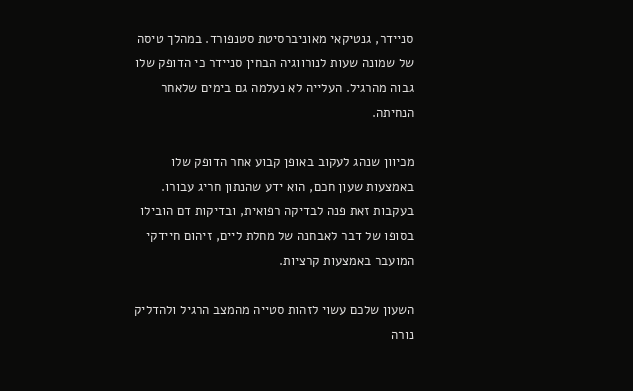סניידר, גנטיקאי מאוניברסיטת סטנפורד. במהלך טיסה של שמונה שעות לנורווגיה הבחין סניידר כי הדופק שלו גבוה מהרגיל. העלייה לא נעלמה גם בימים שלאחר הנחיתה.

מכיוון שנהג לעקוב באופן קבוע אחר הדופק שלו באמצעות שעון חכם, הוא ידע שהנתון חריג עבורו. בעקבות זאת פנה לבדיקה רפואית, ובדיקות דם הובילו בסופו של דבר לאבחנה של מחלת ליים, זיהום חיידקי המועבר באמצעות קרציות.

השעון שלכם עשוי לזהות סטייה מהמצב הרגיל ולהדליק נורה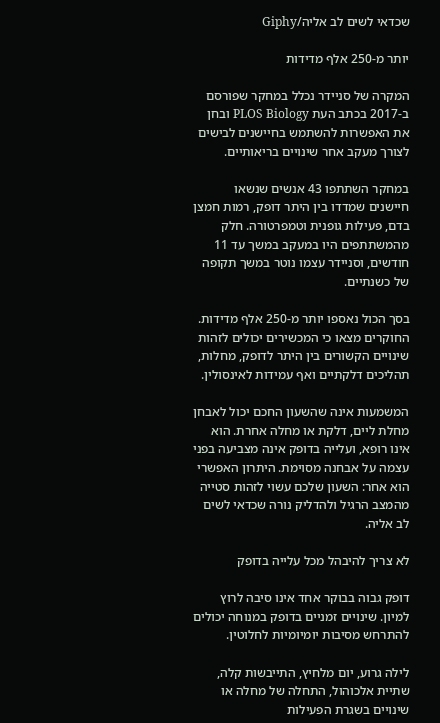שכדאי לשים לב אליה/Giphy

יותר מ-250 אלף מדידות

המקרה של סניידר נכלל במחקר שפורסם ב-2017 בכתב העת PLOS Biology ובחן את האפשרות להשתמש בחיישנים לבישים לצורך מעקב אחר שינויים בריאותיים.

במחקר השתתפו 43 אנשים שנשאו חיישנים שמדדו בין היתר דופק, רמות חמצן בדם, פעילות גופנית וטמפרטורה. חלק מהמשתתפים היו במעקב במשך עד 11 חודשים, וסניידר עצמו נוטר במשך תקופה של כשנתיים.

בסך הכול נאספו יותר מ-250 אלף מדידות. החוקרים מצאו כי המכשירים יכולים לזהות שינויים הקשורים בין היתר לדופק, מחלות, תהליכים דלקתיים ואף עמידות לאינסולין.

המשמעות אינה שהשעון החכם יכול לאבחן מחלת ליים, דלקת או מחלה אחרת. הוא אינו רופא, ועלייה בדופק אינה מצביעה בפני עצמה על אבחנה מסוימת. היתרון האפשרי הוא אחר: השעון שלכם עשוי לזהות סטייה מהמצב הרגיל ולהדליק נורה שכדאי לשים לב אליה.

לא צריך להיבהל מכל עלייה בדופק

דופק גבוה בבוקר אחד אינו סיבה לרוץ למיון. שינויים זמניים בדופק במנוחה יכולים להתרחש מסיבות יומיומיות לחלוטין.

לילה גרוע, יום מלחיץ, התייבשות קלה, שתיית אלכוהול, התחלה של מחלה או שינויים בשגרת הפעילות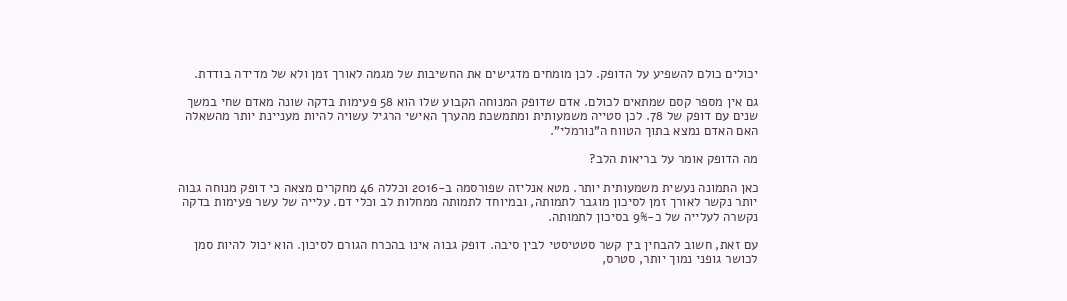יכולים כולם להשפיע על הדופק. לכן מומחים מדגישים את החשיבות של מגמה לאורך זמן ולא של מדידה בודדת.

גם אין מספר קסם שמתאים לכולם. אדם שדופק המנוחה הקבוע שלו הוא 58 פעימות בדקה שונה מאדם שחי במשך שנים עם דופק של 78. לכן סטייה משמעותית ומתמשכת מהערך האישי הרגיל עשויה להיות מעניינת יותר מהשאלה האם האדם נמצא בתוך הטווח ה"נורמלי".

מה הדופק אומר על בריאות הלב?

כאן התמונה נעשית משמעותית יותר. מטא אנליזה שפורסמה ב-2016 וכללה 46 מחקרים מצאה כי דופק מנוחה גבוה יותר נקשר לאורך זמן לסיכון מוגבר לתמותה, ובמיוחד לתמותה ממחלות לב וכלי דם. עלייה של עשר פעימות בדקה נקשרה לעלייה של כ-9% בסיכון לתמותה.

עם זאת, חשוב להבחין בין קשר סטטיסטי לבין סיבה. דופק גבוה אינו בהכרח הגורם לסיכון. הוא יכול להיות סמן לכושר גופני נמוך יותר, סטרס,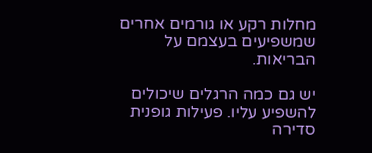מחלות רקע או גורמים אחרים שמשפיעים בעצמם על הבריאות.

יש גם כמה הרגלים שיכולים להשפיע עליו. פעילות גופנית סדירה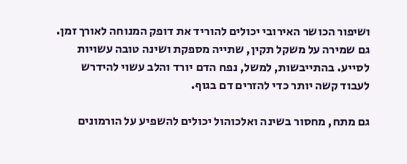ושיפור הכושר האירובי יכולים להוריד את דופק המנוחה לאורך זמן. גם שמירה על משקל תקין, שתייה מספקת ושינה טובה עשויות לסייע. בהתייבשות, למשל, נפח הדם יורד והלב עשוי להידרש לעבוד קשה יותר כדי להזרים דם בגוף.

גם מתח, מחסור בשינה ואלכוהול יכולים להשפיע על הורמונים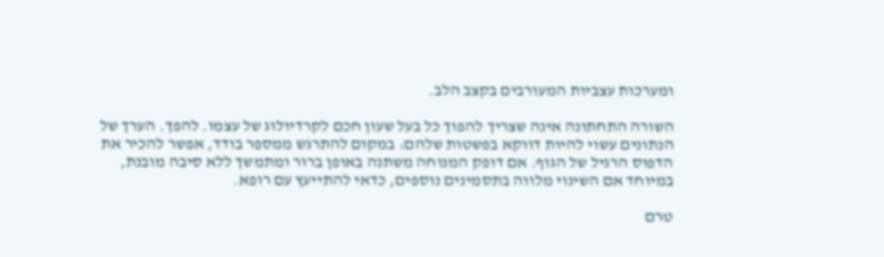ומערכות עצביות המעורבים בקצב הלב.

השורה התחתונה אינה שצריך להפוך כל בעל שעון חכם לקרדיולוג של עצמו. להפך. הערך של הנתונים עשוי להיות דווקא בפשטות שלהם: במקום להתרגש ממספר בודד, אפשר להכיר את הדפוס הרגיל של הגוף. אם דופק המנוחה משתנה באופן ברור ומתמשך ללא סיבה מובנת, במיוחד אם השינוי מלווה בתסמינים נוספים, כדאי להתייעץ עם רופא.

טרם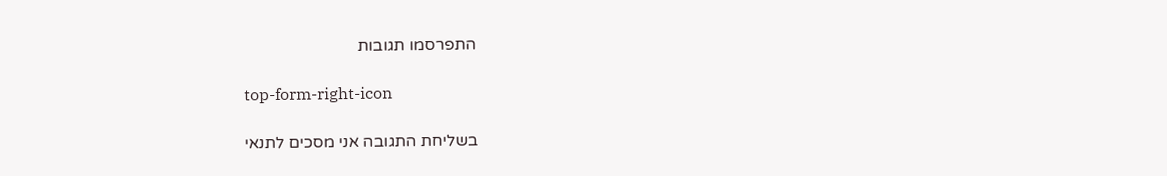התפרסמו תגובות

top-form-right-icon

בשליחת התגובה אני מסכים לתנאי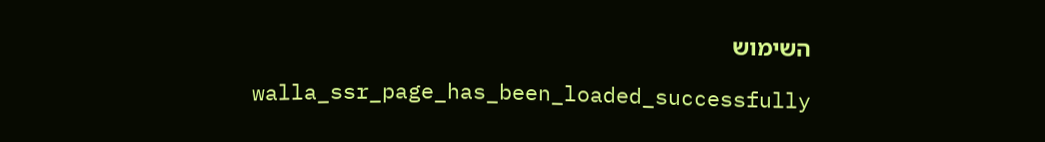השימוש

    walla_ssr_page_has_been_loaded_successfully